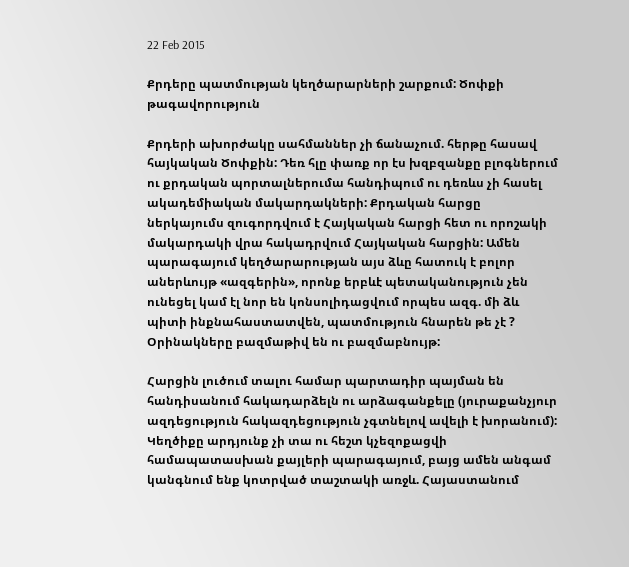22 Feb 2015

Քրդերը պատմության կեղծարարների շարքում: Ծոփքի թագավորություն

Քրդերի ախորժակը սահմաններ չի ճանաչում. հերթը հասավ հայկական Ծոփքին: Դեռ հլը փառք որ էս խզբզանքը բլոգներում ու քրդական պորտալներումա հանդիպում ու դեռևս չի հասել ակադեմիական մակարդակների: Քրդական հարցը ներկայումս զուգորդվում է Հայկական հարցի հետ ու որոշակի մակարդակի վրա հակադրվում Հայկական հարցին: Ամեն պարագայում կեղծարարության այս ձևը հատուկ է բոլոր աներևույթ «ազգերին», որոնք երբևէ պետականություն չեն ունեցել կամ էլ նոր են կոնսոլիդացվում որպես ազգ. մի ձև պիտի ինքնահաստատվեն, պատմություն հնարեն թե չէ ? Օրինակները բազմաթիվ են ու բազմաբնույթ:

Հարցին լուծում տալու համար պարտադիր պայման են հանդիսանում հակադարձելն ու արձագանքելը (յուրաքանչյուր ազդեցություն հակազդեցություն չգտնելով ավելի է խորանում): Կեղծիքը արդյունք չի տա ու հեշտ կչեզոքացվի համապատասխան քայլերի պարագայում, բայց ամեն անգամ կանգնում ենք կոտրված տաշտակի առջև. Հայաստանում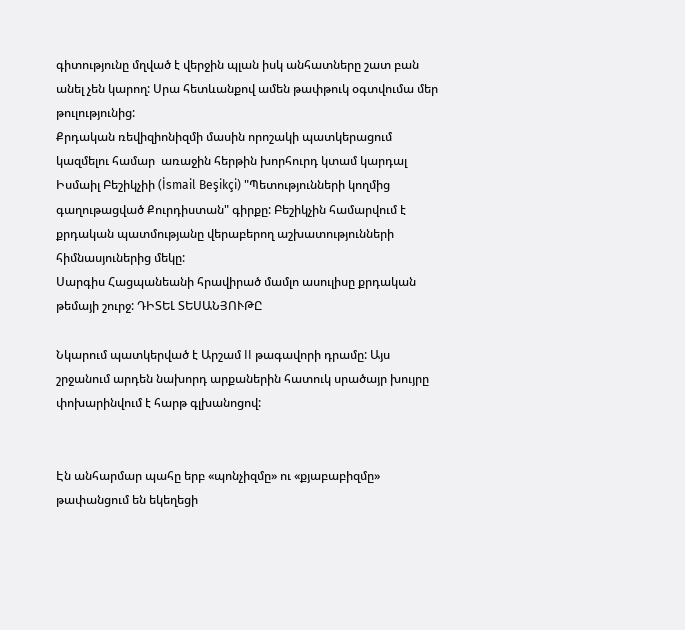գիտությունը մղված է վերջին պլան իսկ անհատները շատ բան անել չեն կարող: Սրա հետևանքով ամեն թափթուկ օգտվումա մեր թուլությունից:
Քրդական ռեվիզիոնիզմի մասին որոշակի պատկերացում կազմելու համար  առաջին հերթին խորհուրդ կտամ կարդալ Իսմաիլ Բեշիկչիի (İsmail Beşikçi) "Պետությունների կողմից գաղութացված Քուրդիստան" գիրքը: Բեշիկչին համարվում է քրդական պատմությանը վերաբերող աշխատությունների հիմնասյուներից մեկը:
Սարգիս Հացպանեանի հրավիրած մամլո ասուլիսը քրդական թեմայի շուրջ: ԴԻՏԵԼ ՏԵՍԱՆՅՈՒԹԸ

Նկարում պատկերված է Արշամ II թագավորի դրամը: Այս շրջանում արդեն նախորդ արքաներին հատուկ սրածայր խույրը փոխարինվում է հարթ գլխանոցով:


Էն անհարմար պահը երբ «պոնչիզմը» ու «քյաբաբիզմը» թափանցում են եկեղեցի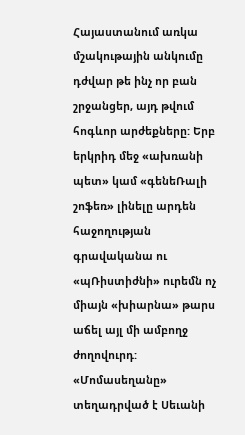Հայաստանում առկա մշակութային անկումը դժվար թե ինչ որ բան շրջանցեր, այդ թվում հոգևոր արժեքները: Երբ երկրիդ մեջ «ախռանի պետ» կամ «գենեՌալի շոֆեռ» լինելը արդեն հաջողության գրավականա ու «պՌիստիժնի» ուրեմն ոչ միայն «խիարնա» թարս աճել այլ մի ամբողջ ժողովուրդ:
«Մոմասեղանը» տեղադրված է Սեւանի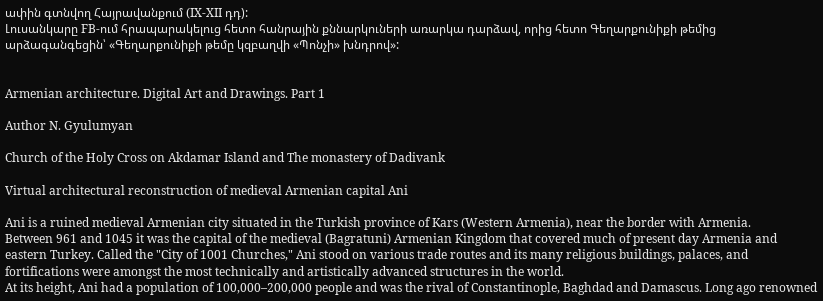ափին գտնվող Հայրավանքում (IX-XII դդ):
Լուսանկարը FB-ում հրապարակելուց հետո հանրային քննարկուների առարկա դարձավ, որից հետո Գեղարքունիքի թեմից արձագանգեցին՝ «Գեղարքունիքի թեմը կզբաղվի «Պոնչի» խնդրով»:


Armenian architecture. Digital Art and Drawings. Part 1

Author N. Gyulumyan

Church of the Holy Cross on Akdamar Island and The monastery of Dadivank

Virtual architectural reconstruction of medieval Armenian capital Ani

Ani is a ruined medieval Armenian city situated in the Turkish province of Kars (Western Armenia), near the border with Armenia.
Between 961 and 1045 it was the capital of the medieval (Bagratuni) Armenian Kingdom that covered much of present day Armenia and eastern Turkey. Called the "City of 1001 Churches," Ani stood on various trade routes and its many religious buildings, palaces, and fortifications were amongst the most technically and artistically advanced structures in the world.
At its height, Ani had a population of 100,000–200,000 people and was the rival of Constantinople, Baghdad and Damascus. Long ago renowned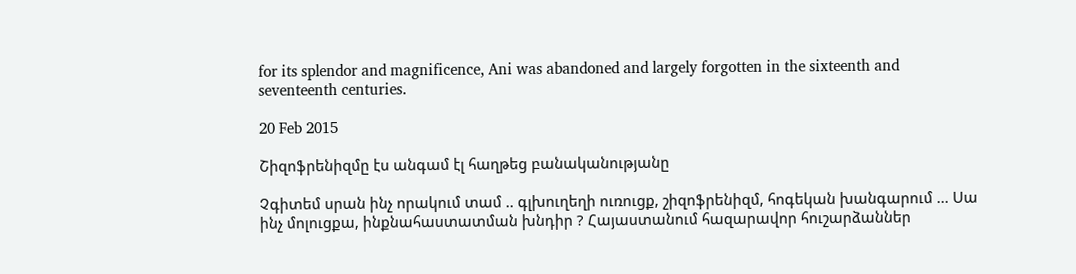for its splendor and magnificence, Ani was abandoned and largely forgotten in the sixteenth and seventeenth centuries.

20 Feb 2015

Շիզոֆրենիզմը էս անգամ էլ հաղթեց բանականությանը

Չգիտեմ սրան ինչ որակում տամ .. գլխուղեղի ուռուցք, շիզոֆրենիզմ, հոգեկան խանգարում ... Սա ինչ մոլուցքա, ինքնահաստատման խնդիր ? Հայաստանում հազարավոր հուշարձաններ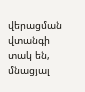վերացման վտանգի տակ են, մնացյալ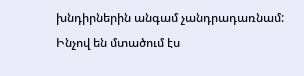խնդիրներին անգամ չանդրադառնամ: Ինչով են մտածում էս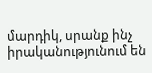մարդիկ, սրանք ինչ իրականությունում են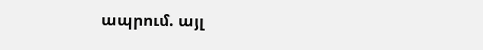ապրում. այլ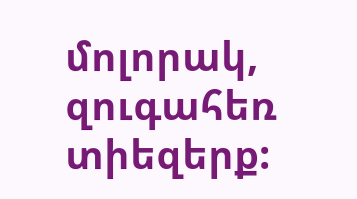մոլորակ, զուգահեռ տիեզերք: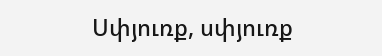Սփյուռք, սփյուռք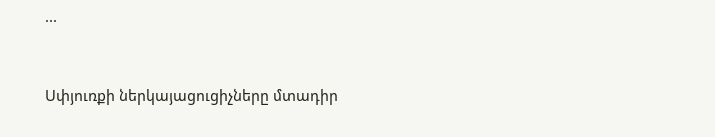...


Սփյուռքի ներկայացուցիչները մտադիր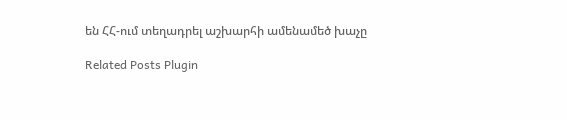են ՀՀ-ում տեղադրել աշխարհի ամենամեծ խաչը

Related Posts Plugin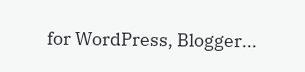for WordPress, Blogger...